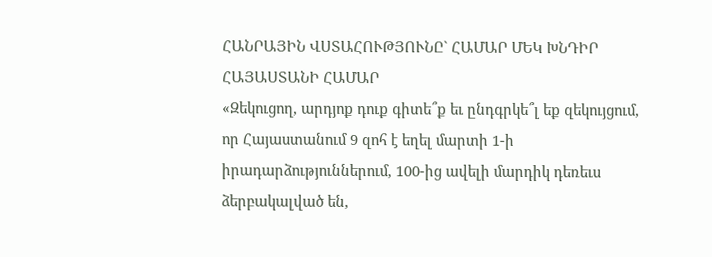ՀԱՆՐԱՅԻՆ ՎՍՏԱՀՈՒԹՅՈՒՆԸ` ՀԱՄԱՐ ՄԵԿ ԽՆԴԻՐ ՀԱՅԱՍՏԱՆԻ ՀԱՄԱՐ
«Զեկուցող, արդյոք դուք գիտե՞ք եւ ընդգրկե՞լ եք զեկույցում, որ Հայաստանում 9 զոհ է եղել մարտի 1-ի իրադարձություններում, 100-ից ավելի մարդիկ դեռեւս ձերբակալված են,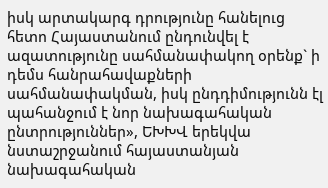իսկ արտակարգ դրությունը հանելուց հետո Հայաստանում ընդունվել է ազատությունը սահմանափակող օրենք` ի դեմս հանրահավաքների սահմանափակման, իսկ ընդդիմությունն էլ պահանջում է նոր նախագահական ընտրություններ», ԵԽԽՎ երեկվա նստաշրջանում հայաստանյան նախագահական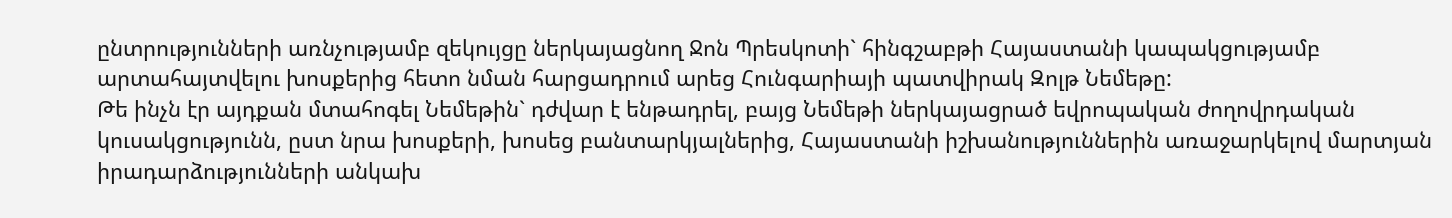ընտրությունների առնչությամբ զեկույցը ներկայացնող Ջոն Պրեսկոտի` հինգշաբթի Հայաստանի կապակցությամբ արտահայտվելու խոսքերից հետո նման հարցադրում արեց Հունգարիայի պատվիրակ Զոլթ Նեմեթը:
Թե ինչն էր այդքան մտահոգել Նեմեթին` դժվար է ենթադրել, բայց Նեմեթի ներկայացրած եվրոպական ժողովրդական կուսակցությունն, ըստ նրա խոսքերի, խոսեց բանտարկյալներից, Հայաստանի իշխանություններին առաջարկելով մարտյան իրադարձությունների անկախ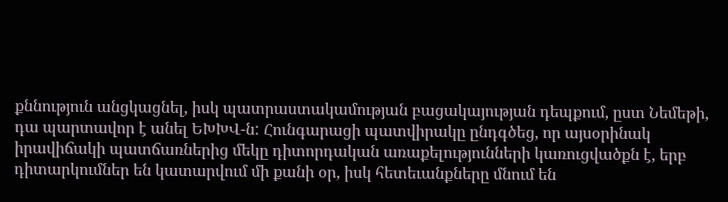քննություն անցկացնել, իսկ պատրաստակամության բացակայության դեպքում, ըստ Նեմեթի, դա պարտավոր է անել ԵԽԽՎ-ն: Հունգարացի պատվիրակը ընդգծեց, որ այսօրինակ իրավիճակի պատճառներից մեկը դիտորդական առաքելությունների կառուցվածքն է, երբ դիտարկումներ են կատարվում մի քանի օր, իսկ հետեւանքները մնում են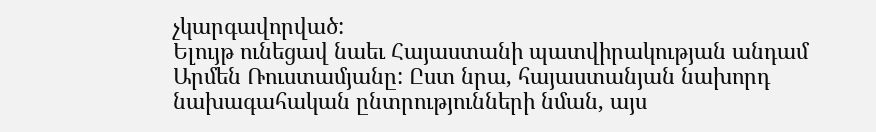չկարգավորված:
Ելույթ ունեցավ նաեւ Հայաստանի պատվիրակության անդամ Արմեն Ռուստամյանը: Ըստ նրա, հայաստանյան նախորդ նախագահական ընտրությունների նման, այս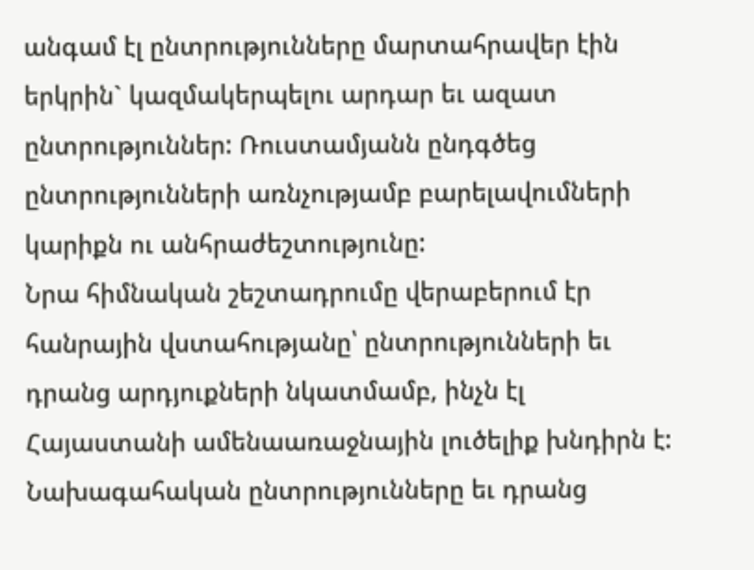անգամ էլ ընտրությունները մարտահրավեր էին երկրին` կազմակերպելու արդար եւ ազատ ընտրություններ: Ռուստամյանն ընդգծեց ընտրությունների առնչությամբ բարելավումների կարիքն ու անհրաժեշտությունը:
Նրա հիմնական շեշտադրումը վերաբերում էր հանրային վստահությանը՝ ընտրությունների եւ դրանց արդյուքների նկատմամբ, ինչն էլ Հայաստանի ամենաառաջնային լուծելիք խնդիրն է: Նախագահական ընտրությունները եւ դրանց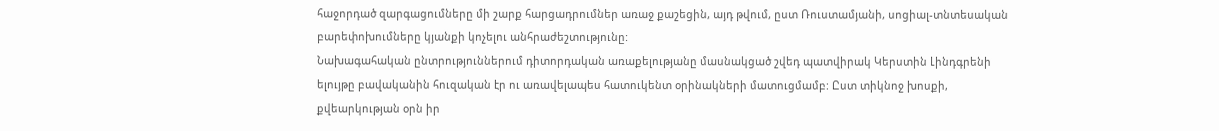հաջորդած զարգացումները մի շարք հարցադրումներ առաջ քաշեցին, այդ թվում, ըստ Ռուստամյանի, սոցիալ-տնտեսական բարեփոխումները կյանքի կոչելու անհրաժեշտությունը:
Նախագահական ընտրություններում դիտորդական առաքելությանը մասնակցած շվեդ պատվիրակ Կերստին Լինդգրենի ելույթը բավականին հուզական էր ու առավելապես հատուկենտ օրինակների մատուցմամբ: Ըստ տիկնոջ խոսքի, քվեարկության օրն իր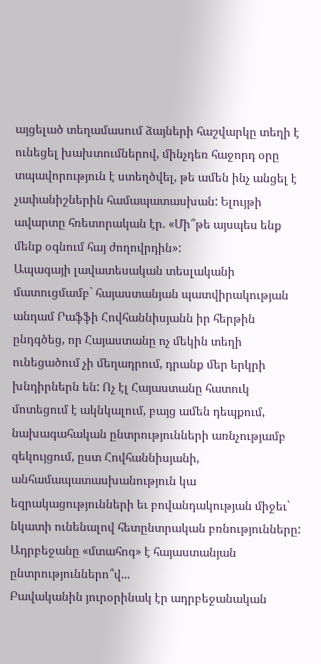այցելած տեղամասում ձայների հաշվարկը տեղի է ունեցել խախտումներով, մինչդեռ հաջորդ օրը տպավորություն է ստեղծվել, թե ամեն ինչ անցել է չափանիշներին համապատասխան: Ելույթի ավարտը հռետորական էր. «Մի՞թե այսպես ենք մենք օգնում հայ ժողովրդին»:
Ապագայի լավատեսական տեսլականի մատուցմամբ` հայաստանյան պատվիրակության անդամ Րաֆֆի Հովհաննիսյանն իր հերթին ընդգծեց, որ Հայաստանը ոչ մեկին տեղի ունեցածում չի մեղադրում, դրանք մեր երկրի խնդիրներն են: Ոչ էլ Հայաստանը հատուկ մոտեցում է ակնկալում, բայց ամեն դեպքում, նախագահական ընտրությունների առնչությամբ զեկույցում, ըստ Հովհաննիսյանի, անհամապատասխանություն կա եզրակացությունների եւ բովանդակության միջեւ` նկատի ունենալով հետընտրական բռնությունները: Ադրբեջանը «մտահոգ» է հայաստանյան ընտրություններո՞վ...
Բավականին յուրօրինակ էր ադրբեջանական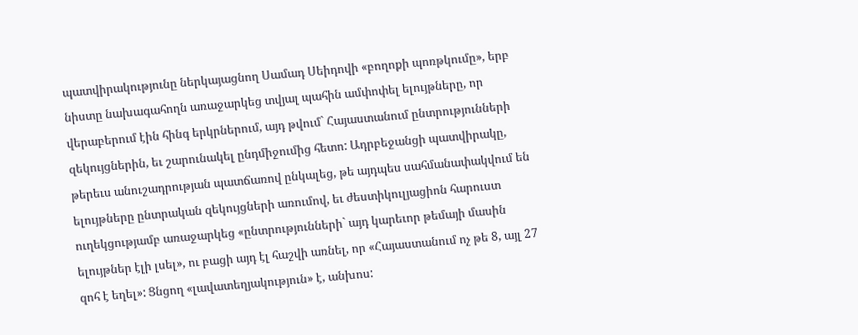պատվիրակությունը ներկայացնող Սամադ Սեիդովի «բողոքի պոռթկումը», երբ նիստը նախագահողն առաջարկեց տվյալ պահին ամփոփել ելույթները, որ վերաբերում էին հինգ երկրներում, այդ թվում` Հայաստանում ընտրությունների զեկույցներին, եւ շարունակել ընդմիջումից հետո: Ադրբեջանցի պատվիրակը, թերեւս անուշադրության պատճառով ընկալեց, թե այդպես սահմանափակվում են ելույթները ընտրական զեկույցների առումով, եւ ժեստիկուլյացիոն հարուստ ուղեկցությամբ առաջարկեց «ընտրությունների` այդ կարեւոր թեմայի մասին ելույթներ էլի լսել», ու բացի այդ էլ հաշվի առնել, որ «Հայաստանում ոչ թե 8, այլ 27 զոհ է եղել»: Ցնցող «լավատեղյակություն» է, անխոս: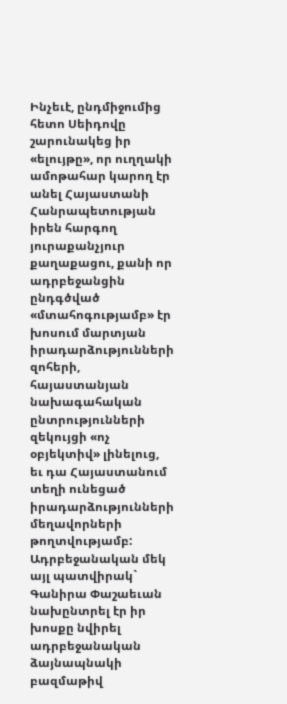Ինչեւէ, ընդմիջումից հետո Սեիդովը շարունակեց իր «ելույթը», որ ուղղակի ամոթահար կարող էր անել Հայաստանի Հանրապետության իրեն հարգող յուրաքանչյուր քաղաքացու, քանի որ ադրբեջանցին ընդգծված «մտահոգությամբ» էր խոսում մարտյան իրադարձությունների զոհերի, հայաստանյան նախագահական ընտրությունների զեկույցի «ոչ օբյեկտիվ» լինելուց, եւ դա Հայաստանում տեղի ունեցած իրադարձությունների մեղավորների թողտվությամբ:
Ադրբեջանական մեկ այլ պատվիրակ` Գանիրա Փաշաեւան նախընտրել էր իր խոսքը նվիրել ադրբեջանական ձայնապնակի բազմաթիվ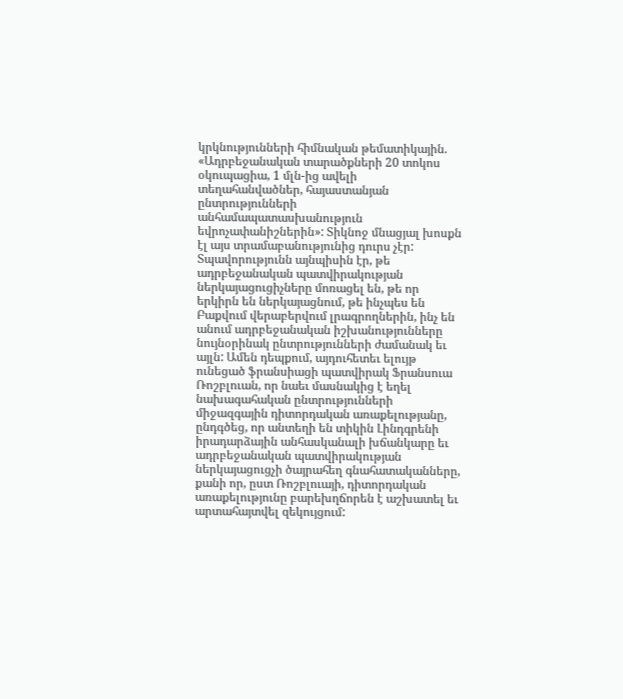կրկնությունների հիմնական թեմատիկային. «Ադրբեջանական տարածքների 20 տոկոս օկուպացիա, 1 մլն-ից ավելի տեղահանվածներ, հայաստանյան ընտրությունների անհամապատասխանություն եվրոչափանիշներին»: Տիկնոջ մնացյալ խոսքն էլ այս տրամաբանությունից դուրս չէր:
Տպավորությունն այնպիսին էր, թե ադրբեջանական պատվիրակության ներկայացուցիչները մոռացել են, թե որ երկիրն են ներկայացնում, թե ինչպես են Բաքվում վերաբերվում լրագրողներին, ինչ են անում ադրբեջանական իշխանությունները նույնօրինակ ընտրությունների ժամանակ եւ այլն: Ամեն դեպքում, այդուհետեւ ելույթ ունեցած ֆրանսիացի պատվիրակ Ֆրանսուա Ռոշբլուան, որ նաեւ մասնակից է եղել նախագահական ընտրությունների միջազգային դիտորդական առաքելությանը, ընդգծեց, որ անտեղի են տիկին Լինդգրենի իրադարձային անհասկանալի խճանկարը եւ ադրբեջանական պատվիրակության ներկայացուցչի ծայրահեղ գնահատականները, քանի որ, ըստ Ռոշբլուայի, դիտորդական առաքելությունը բարեխղճորեն է աշխատել եւ արտահայտվել զեկույցում: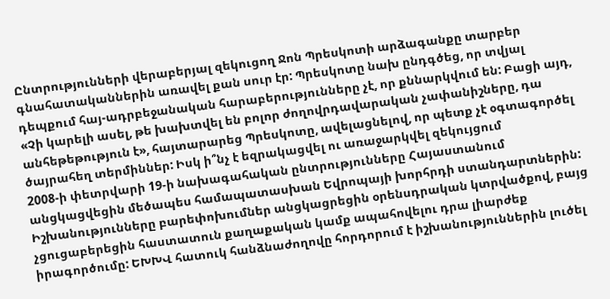Ընտրությունների վերաբերյալ զեկուցող Ջոն Պրեսկոտի արձագանքը տարբեր գնահատականներին առավել քան սուր էր: Պրեսկոտը նախ ընդգծեց, որ տվյալ դեպքում հայ-ադրբեջանական հարաբերությունները չէ, որ քննարկվում են: Բացի այդ, «Չի կարելի ասել, թե խախտվել են բոլոր ժողովրդավարական չափանիշները, դա անհեթեթություն է», հայտարարեց Պրեսկոտը, ավելացնելով, որ պետք չէ օգտագործել ծայրահեղ տերմիններ: Իսկ ի՞նչ է եզրակացվել ու առաջարկվել զեկույցում
2008-ի փետրվարի 19-ի նախագահական ընտրությունները Հայաստանում անցկացվեցին մեծապես համապատասխան Եվրոպայի խորհրդի ստանդարտներին: Իշխանությունները բարեփոխումներ անցկացրեցին օրենսդրական կտրվածքով, բայց չցուցաբերեցին հաստատուն քաղաքական կամք ապահովելու դրա լիարժեք իրագործումը: ԵԽԽՎ հատուկ հանձնաժողովը հորդորում է իշխանություններին լուծել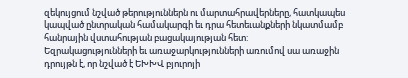զեկույցում նշված թերություններն ու մարտահրավերները, հատկապես կապված ընտրական համակարգի եւ դրա հետեւանքների նկատմամբ հանրային վստահության բացակայության հետ:
Եզրակացությունների եւ առաջարկությունների առումով սա առաջին դրույթն է, որ նշված է ԵԽԽՎ բյուրոյի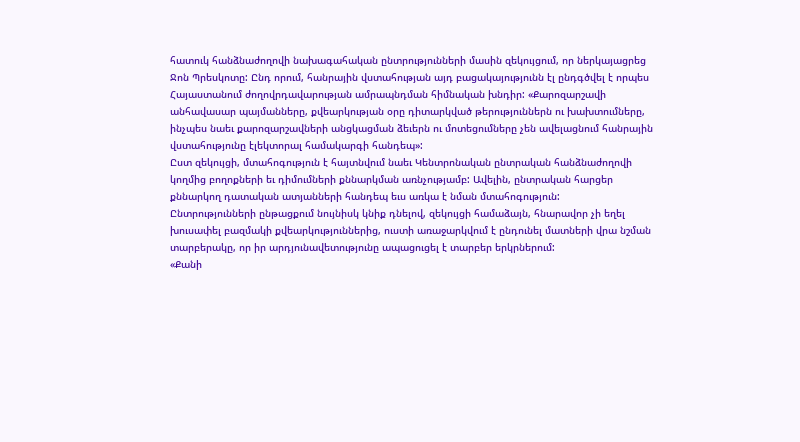հատուկ հանձնաժողովի նախագահական ընտրությունների մասին զեկույցում, որ ներկայացրեց Ջոն Պրեսկոտը: Ընդ որում, հանրային վստահության այդ բացակայությունն էլ ընդգծվել է որպես Հայաստանում ժողովրդավարության ամրապնդման հիմնական խնդիր: «Քարոզարշավի անհավասար պայմանները, քվեարկության օրը դիտարկված թերություններն ու խախտումները, ինչպես նաեւ քարոզարշավների անցկացման ձեւերն ու մոտեցումները չեն ավելացնում հանրային վստահությունը էլեկտորալ համակարգի հանդեպ»:
Ըստ զեկույցի, մտահոգություն է հայտնվում նաեւ Կենտրոնական ընտրական հանձնաժողովի կողմից բողոքների եւ դիմումների քննարկման առնչությամբ: Ավելին, ընտրական հարցեր քննարկող դատական ատյանների հանդեպ եւս առկա է նման մտահոգություն:
Ընտրությունների ընթացքում նույնիսկ կնիք դնելով, զեկույցի համաձայն, հնարավոր չի եղել խուսափել բազմակի քվեարկություններից, ուստի առաջարկվում է ընդունել մատների վրա նշման տարբերակը, որ իր արդյունավետությունը ապացուցել է տարբեր երկրներում:
«Քանի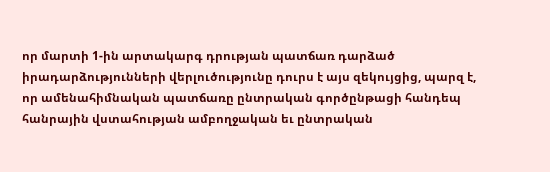որ մարտի 1-ին արտակարգ դրության պատճառ դարձած իրադարձությունների վերլուծությունը դուրս է այս զեկույցից, պարզ է, որ ամենահիմնական պատճառը ընտրական գործընթացի հանդեպ հանրային վստահության ամբողջական եւ ընտրական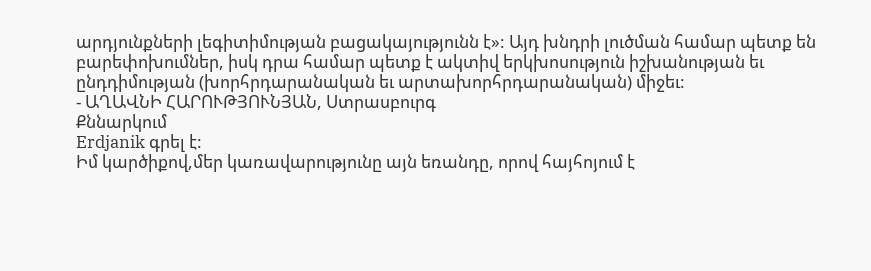արդյունքների լեգիտիմության բացակայությունն է»: Այդ խնդրի լուծման համար պետք են բարեփոխումներ, իսկ դրա համար պետք է ակտիվ երկխոսություն իշխանության եւ ընդդիմության (խորհրդարանական եւ արտախորհրդարանական) միջեւ:
- ԱՂԱՎՆԻ ՀԱՐՈՒԹՅՈՒՆՅԱՆ, Ստրասբուրգ
Քննարկում
Erdjanik գրել է:
Իմ կարծիքով,մեր կառավարությունը այն եռանդը, որով հայհոյում է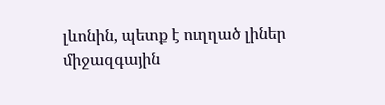լևոնին, պետք է ուղղած լիներ միջազգային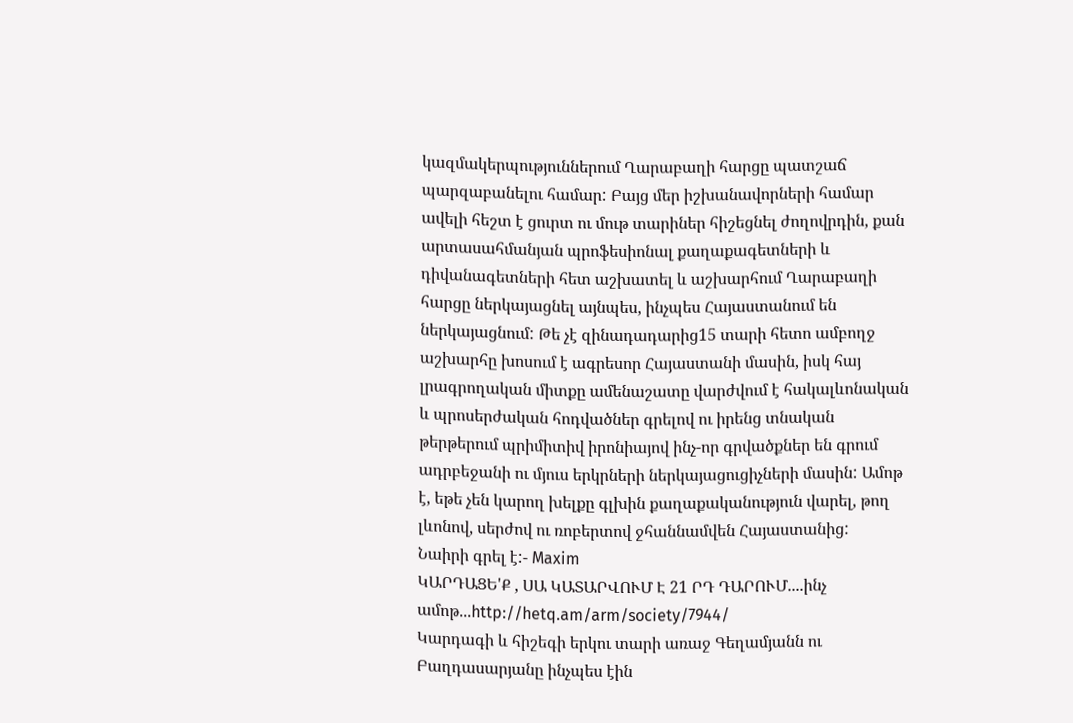կազմակերպություններում Ղարաբաղի հարցը պատշաճ պարզաբանելու համար: Բայց մեր իշխանավորների համար ավելի հեշտ է ցուրտ ու մութ տարիներ հիշեցնել ժողովրդին, քան արտասահմանյան պրոֆեսիոնալ քաղաքագետների և դիվանագետների հետ աշխատել և աշխարհում Ղարաբաղի հարցը ներկայացնել այնպես, ինչպես Հայաստանում են ներկայացնում: Թե չէ զինադադարից15 տարի հետո ամբողջ աշխարհը խոսում է ագրեսոր Հայաստանի մասին, իսկ հայ լրագրողական միտքը ամենաշատը վարժվում է հակալևոնական և պրոսերժական հոդվածներ գրելով ու իրենց տնական թերթերում պրիմիտիվ իրոնիայով ինչ-որ գրվածքներ են գրում ադրբեջանի ու մյուս երկրների ներկայացուցիչների մասին: Ամոթ է, եթե չեն կարող խելքը գլխին քաղաքականություն վարել, թող լևոնով, սերժով ու ռոբերտով ջհաննամվեն Հայաստանից:
Նաիրի գրել է:- Maxim
ԿԱՐԴԱՑԵ'Ք , ՍԱ ԿԱՏԱՐՎՈՒՄ Է 21 ՐԴ ԴԱՐՈՒՄ....ինչ ամոթ...http://hetq.am/arm/society/7944/
Կարդագի և հիշեգի երկու տարի առաջ Գեղամյանն ու Բաղդասարյանը ինչպես էին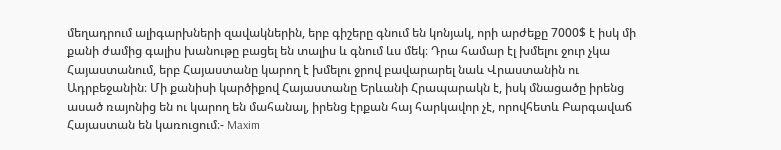մեղադրում ալիգարխների զավակներին, երբ գիշերը գնում են կոնյակ, որի արժեքը 7000$ է իսկ մի քանի ժամից գալիս խանութը բացել են տալիս և գնում ևս մեկ։ Դրա համար էլ խմելու ջուր չկա Հայաստանում, երբ Հայաստանը կարող է խմելու ջրով բավարարել նաև Վրաստանին ու Ադրբեջանին։ Մի քանիսի կարծիքով Հայաստանը Երևանի Հրապարակն է, իսկ մնացածը իրենց ասած ռայոնից են ու կարող են մահանալ, իրենց էրքան հայ հարկավոր չէ, որովհետև Բարգավաճ Հայաստան են կառուցում։- Maxim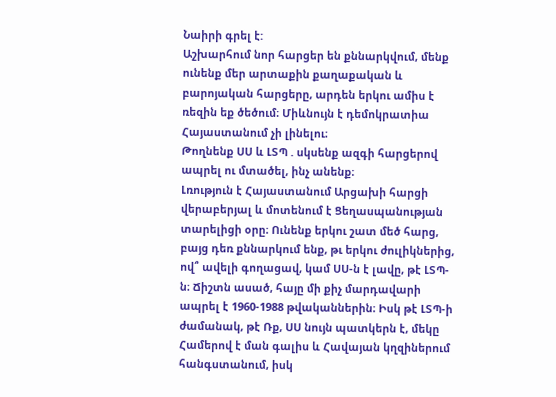Նաիրի գրել է:
Աշխարհում նոր հարցեր են քննարկվում, մենք ունենք մեր արտաքին քաղաքական և բարոյական հարցերը, արդեն երկու ամիս է ռեզին եք ծեծում։ Միևնույն է դեմոկրատիա Հայաստանում չի լինելու։
Թողնենք ՍՍ և ԼՏՊ . սկսենք ազգի հարցերով ապրել ու մտածել, ինչ անենք։
Լռություն է Հայաստանում Արցախի հարցի վերաբերյալ և մոտենում է Ցեղասպանության տարելիցի օրը։ Ունենք երկու շատ մեծ հարց, բայց դեռ քննարկում ենք, թւ երկու ժուլիկներից, ով՞ ավելի գողացավ, կամ ՍՍ-ն է լավը, թէ ԼՏՊ-ն։ Ճիշտն ասած, հայը մի քիչ մարդավարի ապրել է 1960-1988 թվականներին։ Իսկ թէ ԼՏՊ-ի ժամանակ, թէ Ռք, ՍՍ նույն պատկերն է, մեկը Համերով է ման գալիս և Հավայան կղզիներում հանգստանում, իսկ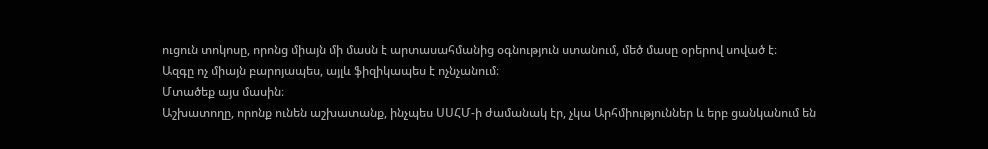ուցուն տոկոսը, որոնց միայն մի մասն է արտասահմանից օգնություն ստանում, մեծ մասը օրերով սոված է։
Ազգը ոչ միայն բարոյապես, այլև ֆիզիկապես է ոչնչանում։
Մտածեք այս մասին։
Աշխատողը, որոնք ունեն աշխատանք, ինչպես ՍՍՀՄ-ի ժամանակ էր, չկա Արհմիություններ և երբ ցանկանում են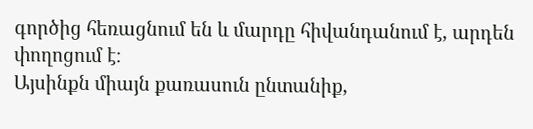գործից հեռացնում են և մարդը հիվանդանում է, արդեն փողոցում է։
Այսինքն միայն քառասուն ընտանիք,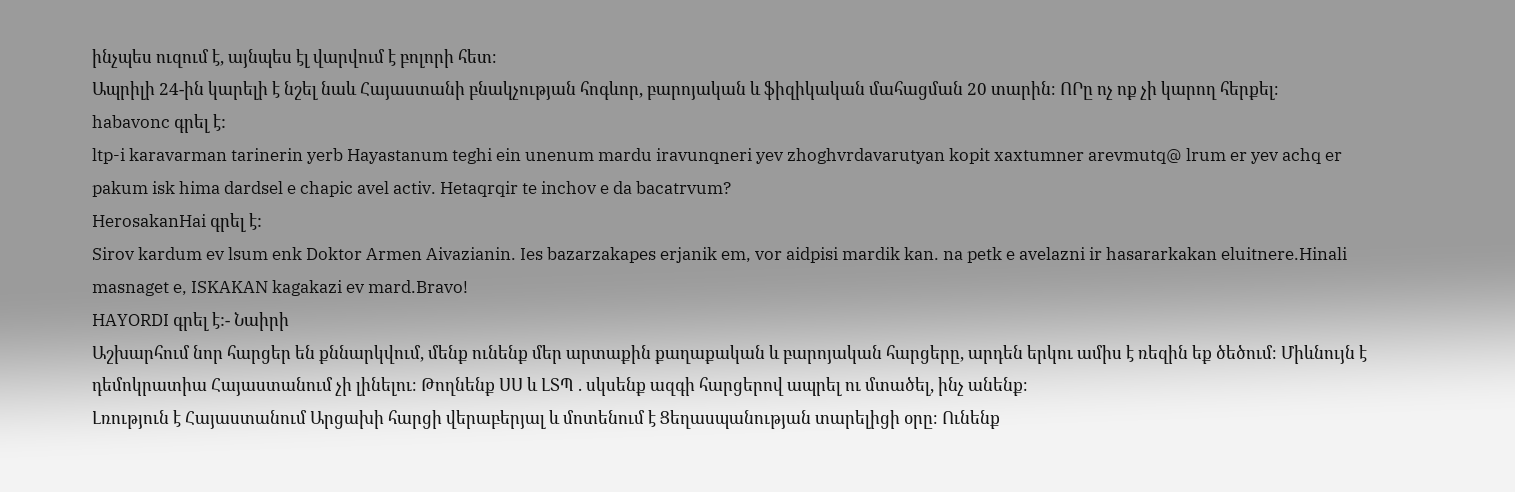ինչպես ուզում է, այնպես էլ վարվում է բոլորի հետ։
Ապրիլի 24-ին կարելի է նշել նաև Հայաստանի բնակչության հոգևոր, բարոյական և ֆիզիկական մահացման 20 տարին։ ՈՐը ոչ ոք չի կարող հերքել։
habavonc գրել է:
ltp-i karavarman tarinerin yerb Hayastanum teghi ein unenum mardu iravunqneri yev zhoghvrdavarutyan kopit xaxtumner arevmutq@ lrum er yev achq er pakum isk hima dardsel e chapic avel activ. Hetaqrqir te inchov e da bacatrvum?
HerosakanHai գրել է:
Sirov kardum ev lsum enk Doktor Armen Aivazianin. Ies bazarzakapes erjanik em, vor aidpisi mardik kan. na petk e avelazni ir hasararkakan eluitnere.Hinali masnaget e, ISKAKAN kagakazi ev mard.Bravo!
HAYORDI գրել է:- Նաիրի
Աշխարհում նոր հարցեր են քննարկվում, մենք ունենք մեր արտաքին քաղաքական և բարոյական հարցերը, արդեն երկու ամիս է ռեզին եք ծեծում։ Միևնույն է դեմոկրատիա Հայաստանում չի լինելու։ Թողնենք ՍՍ և ԼՏՊ . սկսենք ազգի հարցերով ապրել ու մտածել, ինչ անենք։
Լռություն է Հայաստանում Արցախի հարցի վերաբերյալ և մոտենում է Ցեղասպանության տարելիցի օրը։ Ունենք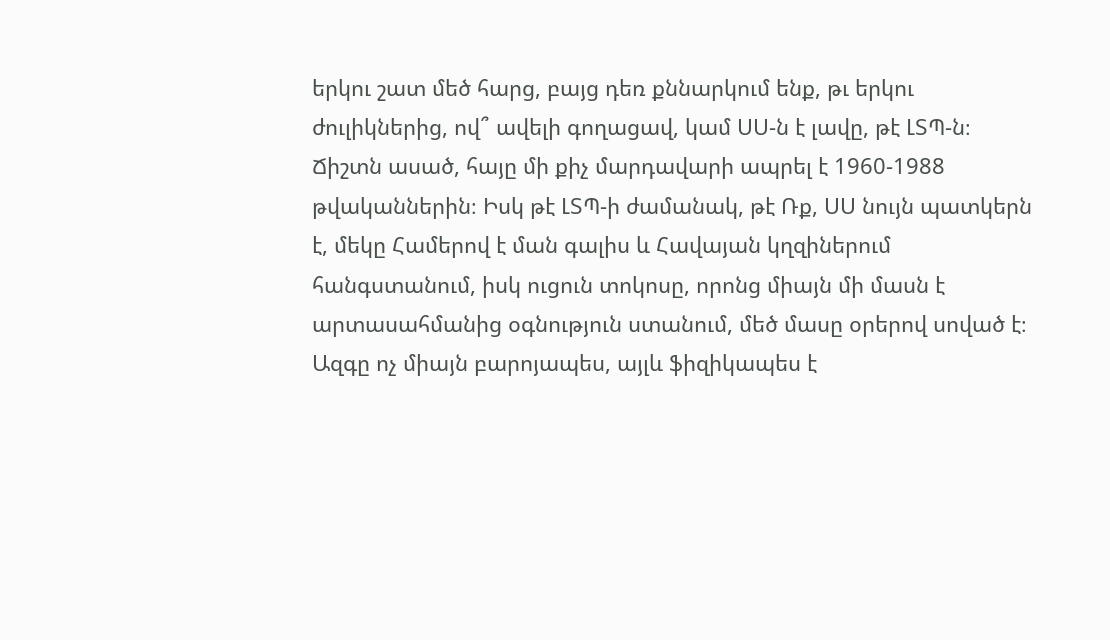երկու շատ մեծ հարց, բայց դեռ քննարկում ենք, թւ երկու ժուլիկներից, ով՞ ավելի գողացավ, կամ ՍՍ-ն է լավը, թէ ԼՏՊ-ն։ Ճիշտն ասած, հայը մի քիչ մարդավարի ապրել է 1960-1988 թվականներին։ Իսկ թէ ԼՏՊ-ի ժամանակ, թէ Ռք, ՍՍ նույն պատկերն է, մեկը Համերով է ման գալիս և Հավայան կղզիներում հանգստանում, իսկ ուցուն տոկոսը, որոնց միայն մի մասն է արտասահմանից օգնություն ստանում, մեծ մասը օրերով սոված է։
Ազգը ոչ միայն բարոյապես, այլև ֆիզիկապես է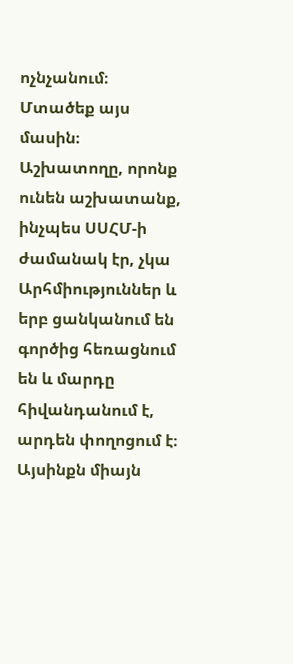ոչնչանում։
Մտածեք այս մասին։
Աշխատողը, որոնք ունեն աշխատանք, ինչպես ՍՍՀՄ-ի ժամանակ էր, չկա Արհմիություններ և երբ ցանկանում են գործից հեռացնում են և մարդը հիվանդանում է, արդեն փողոցում է։
Այսինքն միայն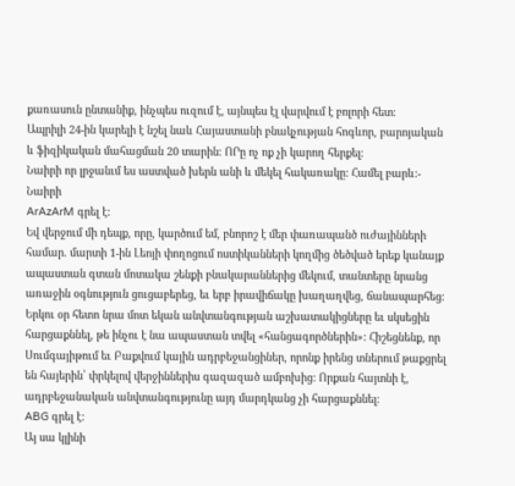քառասուն ընտանիք, ինչպես ուզում է, այնպես էլ վարվում է բոլորի հետ։
Ապրիլի 24-ին կարելի է նշել նաև Հայաստանի բնակչության հոգևոր, բարոյական և ֆիզիկական մահացման 20 տարին։ ՈՐը ոչ ոք չի կարող հերքել։
Նաիրի որ լրջանւմ ես աստված խերն անի և մեկել հակառակը: Համել բարև:- Նաիրի
ArAzArM գրել է:
Եվ վերջում մի դեպք, որը, կարծում եմ, բնորոշ է մեր փառապանծ ուժայինների համար. մարտի 1-ին Լեոյի փողոցում ոստիկանների կողմից ծեծված երեք կանայք ապաստան գտան մոտակա շենքի բնակարաններից մեկում, տանտերը նրանց առաջին օգնություն ցուցաբերեց, եւ երբ իրավիճակը խաղաղվեց, ճանապարհեց: Երկու օր հետո նրա մոտ եկան անվտանգության աշխատակիցները եւ սկսեցին հարցաքննել, թե ինչու է նա ապաստան տվել «հանցագործներին»: Հիշեցնենք, որ Սումգայիթում եւ Բաքվում կային ադրբեջանցիներ, որոնք իրենց տներում թաքցրել են հայերին՝ փրկելով վերջիններիս գազազած ամբոխից: Որքան հայտնի է, ադրբեջանական անվտանգությունը այդ մարդկանց չի հարցաքննել:
ABG գրել է:
Այ սա կլինի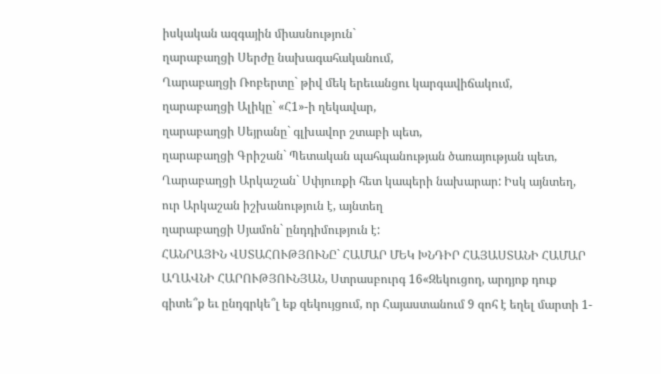իսկական ազգային միասնություն`
ղարաբաղցի Սերժը նախագահականում,
Ղարաբաղցի Ռոբերտը` թիվ մեկ երեւանցու կարգավիճակում,
ղարաբաղցի Ալիկը` «Հ1»-ի ղեկավար,
ղարաբաղցի Սեյրանը` գլխավոր շտաբի պետ,
ղարաբաղցի Գրիշան` Պետական պահպանության ծառայության պետ,
Ղարաբաղցի Արկաշան` Սփյուռքի հետ կապերի նախարար: Իսկ այնտեղ, ուր Արկաշան իշխանություն է, այնտեղ
ղարաբաղցի Սյամոն` ընդդիմություն է:
ՀԱՆՐԱՅԻՆ ՎՍՏԱՀՈՒԹՅՈՒՆԸ` ՀԱՄԱՐ ՄԵԿ ԽՆԴԻՐ ՀԱՅԱՍՏԱՆԻ ՀԱՄԱՐ
ԱՂԱՎՆԻ ՀԱՐՈՒԹՅՈՒՆՅԱՆ, Ստրասբուրգ 16«Զեկուցող, արդյոք դուք գիտե՞ք եւ ընդգրկե՞լ եք զեկույցում, որ Հայաստանում 9 զոհ է եղել մարտի 1-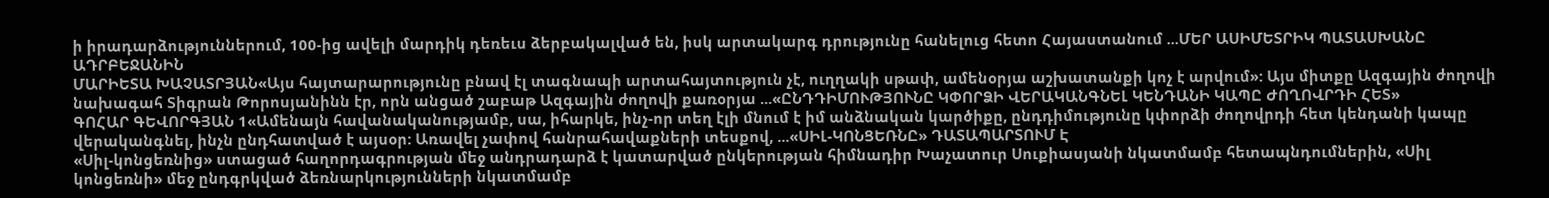ի իրադարձություններում, 100-ից ավելի մարդիկ դեռեւս ձերբակալված են, իսկ արտակարգ դրությունը հանելուց հետո Հայաստանում ...ՄԵՐ ԱՍԻՄԵՏՐԻԿ ՊԱՏԱՍԽԱՆԸ ԱԴՐԲԵՋԱՆԻՆ
ՄԱՐԻԵՏԱ ԽԱՉԱՏՐՅԱՆ«Այս հայտարարությունը բնավ էլ տագնապի արտահայտություն չէ, ուղղակի սթափ, ամենօրյա աշխատանքի կոչ է արվում»: Այս միտքը Ազգային ժողովի նախագահ Տիգրան Թորոսյանինն էր, որն անցած շաբաթ Ազգային ժողովի քառօրյա ...«ԸՆԴԴԻՄՈՒԹՅՈՒՆԸ ԿՓՈՐՁԻ ՎԵՐԱԿԱՆԳՆԵԼ ԿԵՆԴԱՆԻ ԿԱՊԸ ԺՈՂՈՎՐԴԻ ՀԵՏ»
ԳՈՀԱՐ ԳԵՎՈՐԳՅԱՆ 1«Ամենայն հավանականությամբ, սա, իհարկե, ինչ-որ տեղ էլի մնում է իմ անձնական կարծիքը, ընդդիմությունը կփորձի ժողովրդի հետ կենդանի կապը վերականգնել, ինչն ընդհատված է այսօր: Առավել չափով հանրահավաքների տեսքով, ...«ՍԻԼ-ԿՈՆՑԵՌՆԸ» ԴԱՏԱՊԱՐՏՈՒՄ Է
«Սիլ-կոնցեռնից» ստացած հաղորդագրության մեջ անդրադարձ է կատարված ընկերության հիմնադիր Խաչատուր Սուքիասյանի նկատմամբ հետապնդումներին, «Սիլ կոնցեռնի» մեջ ընդգրկված ձեռնարկությունների նկատմամբ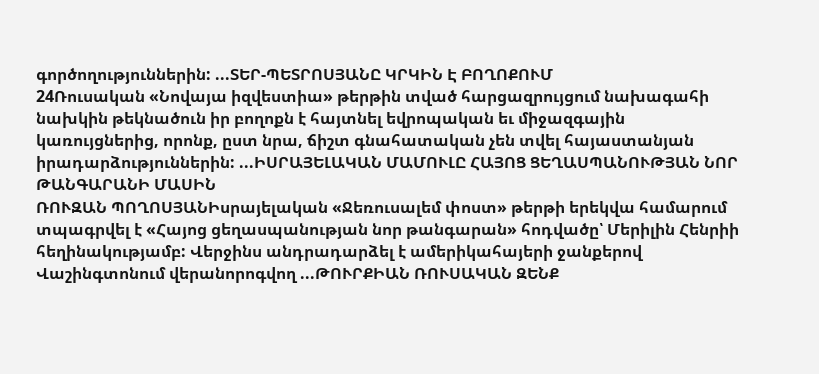գործողություններին: ...ՏԵՐ-ՊԵՏՐՈՍՅԱՆԸ ԿՐԿԻՆ Է ԲՈՂՈՔՈՒՄ
24Ռուսական «Նովայա իզվեստիա» թերթին տված հարցազրույցում նախագահի նախկին թեկնածուն իր բողոքն է հայտնել եվրոպական եւ միջազգային կառույցներից, որոնք, ըստ նրա, ճիշտ գնահատական չեն տվել հայաստանյան իրադարձություններին: ...ԻՍՐԱՅԵԼԱԿԱՆ ՄԱՄՈՒԼԸ ՀԱՅՈՑ ՑԵՂԱՍՊԱՆՈՒԹՅԱՆ ՆՈՐ ԹԱՆԳԱՐԱՆԻ ՄԱՍԻՆ
ՌՈՒԶԱՆ ՊՈՂՈՍՅԱՆԻսրայելական «Ջեռուսալեմ փոստ» թերթի երեկվա համարում տպագրվել է «Հայոց ցեղասպանության նոր թանգարան» հոդվածը՝ Մերիլին Հենրիի հեղինակությամբ: Վերջինս անդրադարձել է ամերիկահայերի ջանքերով Վաշինգտոնում վերանորոգվող ...ԹՈՒՐՔԻԱՆ ՌՈՒՍԱԿԱՆ ԶԵՆՔ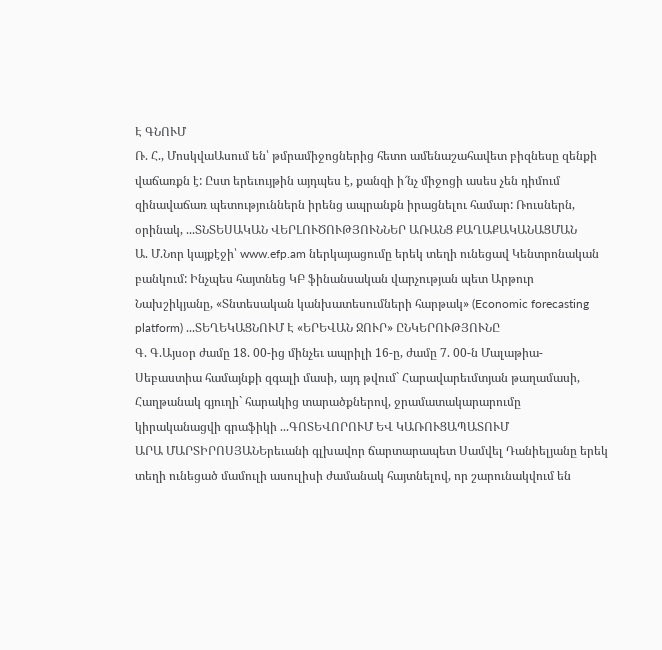Է ԳՆՈՒՄ
Ռ. Հ., ՄոսկվաԱսում են՝ թմրամիջոցներից հետո ամենաշահավետ բիզնեսը զենքի վաճառքն է: Ըստ երեւույթին այդպես է, քանզի ի՜նչ միջոցի ասես չեն դիմում զինավաճառ պետություններն իրենց ապրանքն իրացնելու համար: Ռուսներն, օրինակ, ...ՏՆՏԵՍԱԿԱՆ ՎԵՐԼՈՒԾՈՒԹՅՈՒՆՆԵՐ ԱՌԱՆՑ ՔԱՂԱՔԱԿԱՆԱՑՄԱՆ
Ա. Մ.Նոր կայքէջի՝ www.efp.am ներկայացումը երեկ տեղի ունեցավ Կենտրոնական բանկում: Ինչպես հայտնեց ԿԲ ֆինանսական վարչության պետ Արթուր Նախշիկյանը, «Տնտեսական կանխատեսումների հարթակ» (Economic forecasting platform) ...ՏԵՂԵԿԱՑՆՈՒՄ Է «ԵՐԵՎԱՆ ՋՈՒՐ» ԸՆԿԵՐՈՒԹՅՈՒՆԸ
Գ. Գ.Այսօր ժամը 18. 00-ից մինչեւ ապրիլի 16-ը, ժամը 7. 00-ն Մալաթիա-Սեբաստիա համայնքի զգալի մասի, այդ թվում` Հարավարեւմտյան թաղամասի, Հաղթանակ գյուղի` հարակից տարածքներով, ջրամատակարարումը կիրականացվի գրաֆիկի ...ԳՈՏԵՎՈՐՈՒՄ ԵՎ ԿԱՌՈՒՑԱՊԱՏՈՒՄ
ԱՐԱ ՄԱՐՏԻՐՈՍՅԱՆԵրեւանի գլխավոր ճարտարապետ Սամվել Դանիելյանը երեկ տեղի ունեցած մամուլի ասուլիսի ժամանակ հայտնելով, որ շարունակվում են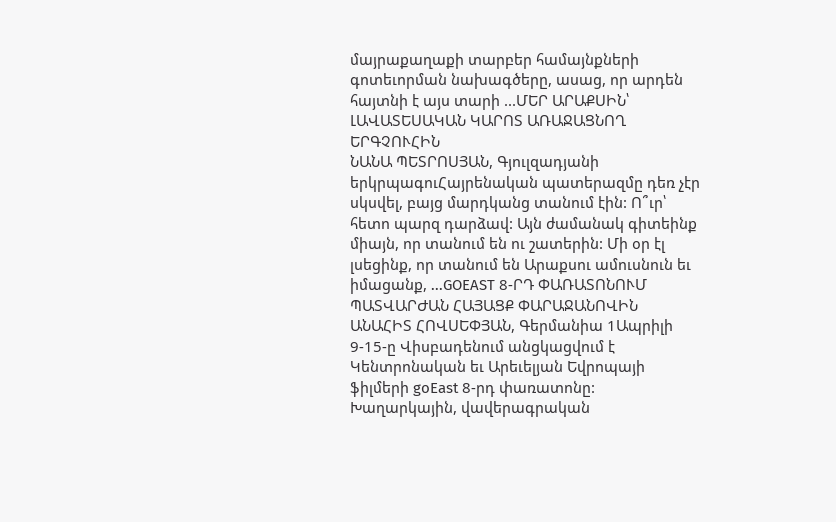մայրաքաղաքի տարբեր համայնքների գոտեւորման նախագծերը, ասաց, որ արդեն հայտնի է այս տարի ...ՄԵՐ ԱՐԱՔՍԻՆ՝ ԼԱՎԱՏԵՍԱԿԱՆ ԿԱՐՈՏ ԱՌԱՋԱՑՆՈՂ ԵՐԳՉՈՒՀԻՆ
ՆԱՆԱ ՊԵՏՐՈՍՅԱՆ, Գյուլզադյանի երկրպագուՀայրենական պատերազմը դեռ չէր սկսվել, բայց մարդկանց տանում էին: Ո՞ւր՝ հետո պարզ դարձավ: Այն ժամանակ գիտեինք միայն, որ տանում են ու շատերին: Մի օր էլ լսեցինք, որ տանում են Արաքսու ամուսնուն եւ իմացանք, ...GOEAST 8-ՐԴ ՓԱՌԱՏՈՆՈՒՄ ՊԱՏՎԱՐԺԱՆ ՀԱՅԱՑՔ ՓԱՐԱՋԱՆՈՎԻՆ
ԱՆԱՀԻՏ ՀՈՎՍԵՓՅԱՆ, Գերմանիա 1Ապրիլի 9-15-ը Վիսբադենում անցկացվում է Կենտրոնական եւ Արեւելյան Եվրոպայի ֆիլմերի goEast 8-րդ փառատոնը: Խաղարկային, վավերագրական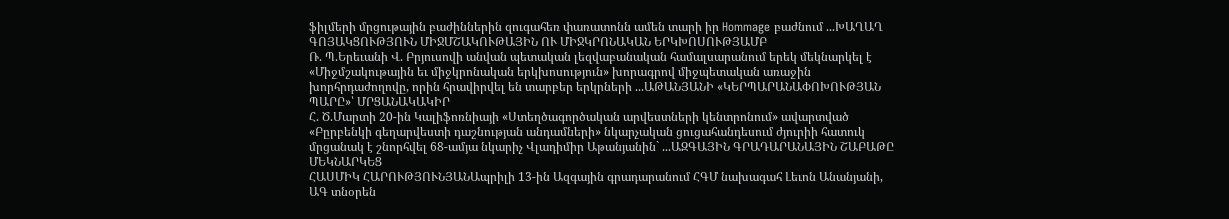ֆիլմերի մրցութային բաժիններին զուգահեռ փառատոնն ամեն տարի իր Hommage բաժնում ...ԽԱՂԱՂ ԳՈՅԱԿՑՈՒԹՅՈՒՆ ՄԻՋՄՇԱԿՈՒԹԱՅԻՆ ՈՒ ՄԻՋԿՐՈՆԱԿԱՆ ԵՐԿԽՈՍՈՒԹՅԱՄԲ
Ռ. Պ.Երեւանի Վ. Բրյուսովի անվան պետական լեզվաբանական համալսարանում երեկ մեկնարկել է «Միջմշակութային եւ միջկրոնական երկխոսություն» խորագրով միջպետական առաջին խորհրդաժողովը, որին հրավիրվել են տարբեր երկրների ...ԱԹԱՆՅԱՆԻ «ԿԵՐՊԱՐԱՆԱՓՈԽՈՒԹՅԱՆ ՊԱՐԸ»՝ ՄՐՑԱՆԱԿԱԿԻՐ
Հ. Ծ.Մարտի 20-ին Կալիֆոռնիայի «Ստեղծագործական արվեստների կենտրոնում» ավարտված «Բըրբենկի գեղարվեստի դաշնության անդամների» նկարչական ցուցահանդեսում ժյուրիի հատուկ մրցանակ է շնորհվել 68-ամյա նկարիչ Վլադիմիր Աթանյանին` ...ԱԶԳԱՅԻՆ ԳՐԱԴԱՐԱՆԱՅԻՆ ՇԱԲԱԹԸ ՄԵԿՆԱՐԿԵՑ
ՀԱՍՄԻԿ ՀԱՐՈՒԹՅՈՒՆՅԱՆԱպրիլի 13-ին Ազգային գրադարանում ՀԳՄ նախագահ Լեւոն Անանյանի, ԱԳ տնօրեն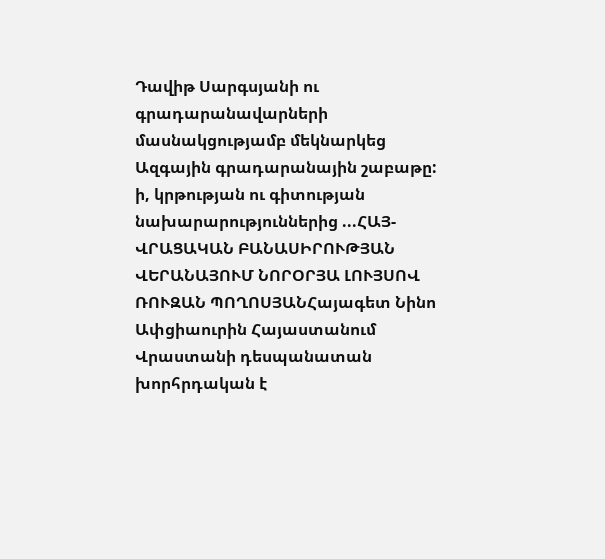Դավիթ Սարգսյանի ու գրադարանավարների մասնակցությամբ մեկնարկեց Ազգային գրադարանային շաբաթը: ի, կրթության ու գիտության նախարարություններից ...ՀԱՅ-ՎՐԱՑԱԿԱՆ ԲԱՆԱՍԻՐՈՒԹՅԱՆ ՎԵՐԱՆԱՅՈՒՄ ՆՈՐՕՐՅԱ ԼՈՒՅՍՈՎ
ՌՈՒԶԱՆ ՊՈՂՈՍՅԱՆՀայագետ Նինո Ափցիաուրին Հայաստանում Վրաստանի դեսպանատան խորհրդական է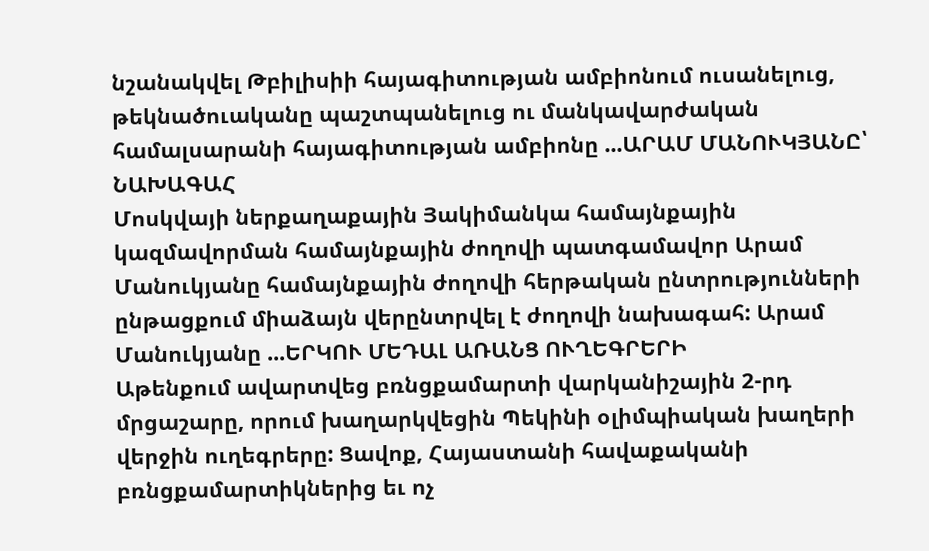նշանակվել Թբիլիսիի հայագիտության ամբիոնում ուսանելուց, թեկնածուականը պաշտպանելուց ու մանկավարժական համալսարանի հայագիտության ամբիոնը ...ԱՐԱՄ ՄԱՆՈՒԿՅԱՆԸ՝ ՆԱԽԱԳԱՀ
Մոսկվայի ներքաղաքային Յակիմանկա համայնքային կազմավորման համայնքային ժողովի պատգամավոր Արամ Մանուկյանը համայնքային ժողովի հերթական ընտրությունների ընթացքում միաձայն վերընտրվել է ժողովի նախագահ: Արամ Մանուկյանը ...ԵՐԿՈՒ ՄԵԴԱԼ ԱՌԱՆՑ ՈՒՂԵԳՐԵՐԻ
Աթենքում ավարտվեց բռնցքամարտի վարկանիշային 2-րդ մրցաշարը, որում խաղարկվեցին Պեկինի օլիմպիական խաղերի վերջին ուղեգրերը: Ցավոք, Հայաստանի հավաքականի բռնցքամարտիկներից եւ ոչ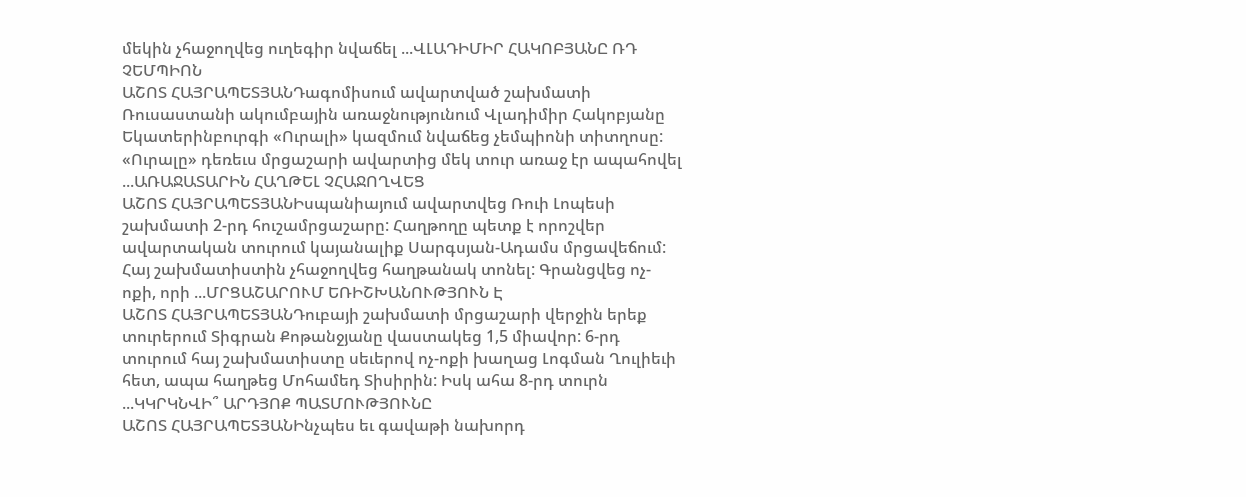մեկին չհաջողվեց ուղեգիր նվաճել ...ՎԼԱԴԻՄԻՐ ՀԱԿՈԲՅԱՆԸ ՌԴ ՉԵՄՊԻՈՆ
ԱՇՈՏ ՀԱՅՐԱՊԵՏՅԱՆԴագոմիսում ավարտված շախմատի Ռուսաստանի ակումբային առաջնությունում Վլադիմիր Հակոբյանը Եկատերինբուրգի «Ուրալի» կազմում նվաճեց չեմպիոնի տիտղոսը: «Ուրալը» դեռեւս մրցաշարի ավարտից մեկ տուր առաջ էր ապահովել ...ԱՌԱՋԱՏԱՐԻՆ ՀԱՂԹԵԼ ՉՀԱՋՈՂՎԵՑ
ԱՇՈՏ ՀԱՅՐԱՊԵՏՅԱՆԻսպանիայում ավարտվեց Ռուի Լոպեսի շախմատի 2-րդ հուշամրցաշարը: Հաղթողը պետք է որոշվեր ավարտական տուրում կայանալիք Սարգսյան-Ադամս մրցավեճում: Հայ շախմատիստին չհաջողվեց հաղթանակ տոնել: Գրանցվեց ոչ-ոքի, որի ...ՄՐՑԱՇԱՐՈՒՄ ԵՌԻՇԽԱՆՈՒԹՅՈՒՆ Է
ԱՇՈՏ ՀԱՅՐԱՊԵՏՅԱՆԴուբայի շախմատի մրցաշարի վերջին երեք տուրերում Տիգրան Քոթանջյանը վաստակեց 1,5 միավոր: 6-րդ տուրում հայ շախմատիստը սեւերով ոչ-ոքի խաղաց Լոգման Ղուլիեւի հետ, ապա հաղթեց Մոհամեդ Տիսիրին: Իսկ ահա 8-րդ տուրն ...ԿԿՐԿՆՎԻ՞ ԱՐԴՅՈՔ ՊԱՏՄՈՒԹՅՈՒՆԸ
ԱՇՈՏ ՀԱՅՐԱՊԵՏՅԱՆԻնչպես եւ գավաթի նախորդ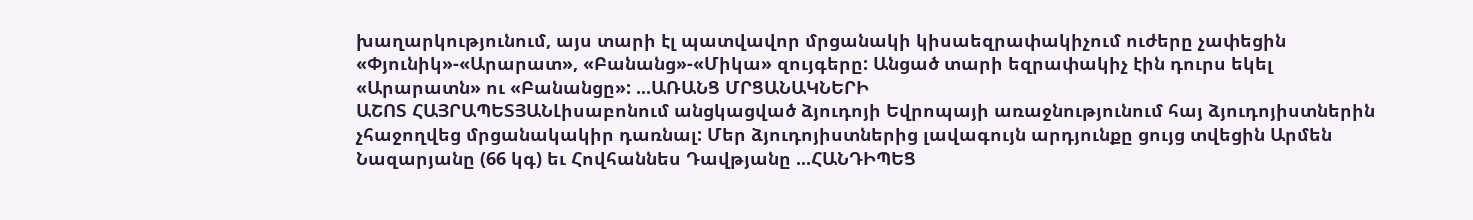խաղարկությունում, այս տարի էլ պատվավոր մրցանակի կիսաեզրափակիչում ուժերը չափեցին «Փյունիկ»-«Արարատ», «Բանանց»-«Միկա» զույգերը: Անցած տարի եզրափակիչ էին դուրս եկել «Արարատն» ու «Բանանցը»: ...ԱՌԱՆՑ ՄՐՑԱՆԱԿՆԵՐԻ
ԱՇՈՏ ՀԱՅՐԱՊԵՏՅԱՆԼիսաբոնում անցկացված ձյուդոյի Եվրոպայի առաջնությունում հայ ձյուդոյիստներին չհաջողվեց մրցանակակիր դառնալ: Մեր ձյուդոյիստներից լավագույն արդյունքը ցույց տվեցին Արմեն Նազարյանը (66 կգ) եւ Հովհաննես Դավթյանը ...ՀԱՆԴԻՊԵՑ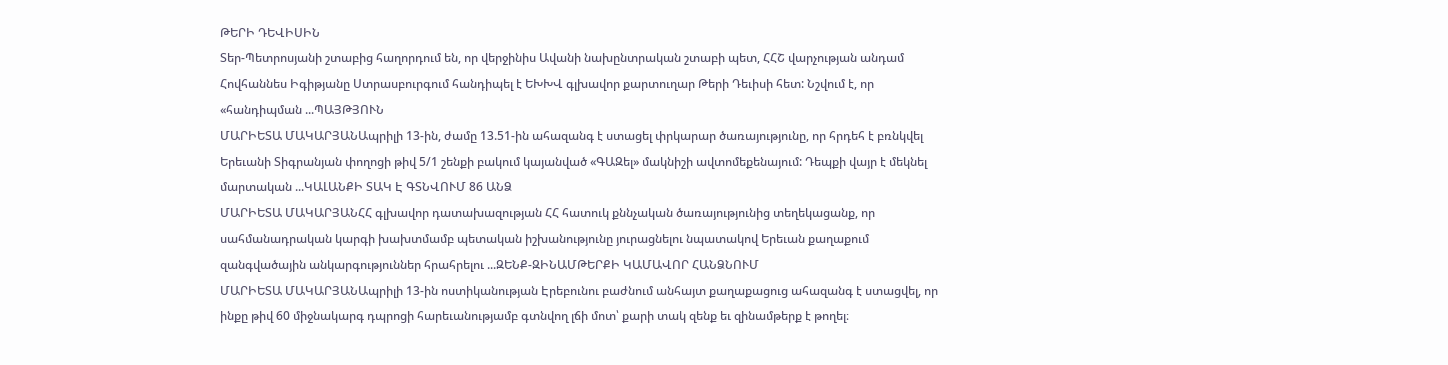ԹԵՐԻ ԴԵՎԻՍԻՆ
Տեր-Պետրոսյանի շտաբից հաղորդում են, որ վերջինիս Ավանի նախընտրական շտաբի պետ, ՀՀՇ վարչության անդամ Հովհաննես Իգիթյանը Ստրասբուրգում հանդիպել է ԵԽԽՎ գլխավոր քարտուղար Թերի Դեւիսի հետ: Նշվում է, որ «հանդիպման ...ՊԱՅԹՅՈՒՆ
ՄԱՐԻԵՏԱ ՄԱԿԱՐՅԱՆԱպրիլի 13-ին, ժամը 13.51-ին ահազանգ է ստացել փրկարար ծառայությունը, որ հրդեհ է բռնկվել Երեւանի Տիգրանյան փողոցի թիվ 5/1 շենքի բակում կայանված «ԳԱԶել» մակնիշի ավտոմեքենայում: Դեպքի վայր է մեկնել մարտական ...ԿԱԼԱՆՔԻ ՏԱԿ Է ԳՏՆՎՈՒՄ 86 ԱՆՁ
ՄԱՐԻԵՏԱ ՄԱԿԱՐՅԱՆՀՀ գլխավոր դատախազության ՀՀ հատուկ քննչական ծառայությունից տեղեկացանք, որ սահմանադրական կարգի խախտմամբ պետական իշխանությունը յուրացնելու նպատակով Երեւան քաղաքում զանգվածային անկարգություններ հրահրելու ...ԶԵՆՔ-ԶԻՆԱՄԹԵՐՔԻ ԿԱՄԱՎՈՐ ՀԱՆՁՆՈՒՄ
ՄԱՐԻԵՏԱ ՄԱԿԱՐՅԱՆԱպրիլի 13-ին ոստիկանության Էրեբունու բաժնում անհայտ քաղաքացուց ահազանգ է ստացվել, որ ինքը թիվ 60 միջնակարգ դպրոցի հարեւանությամբ գտնվող լճի մոտ՝ քարի տակ զենք եւ զինամթերք է թողել։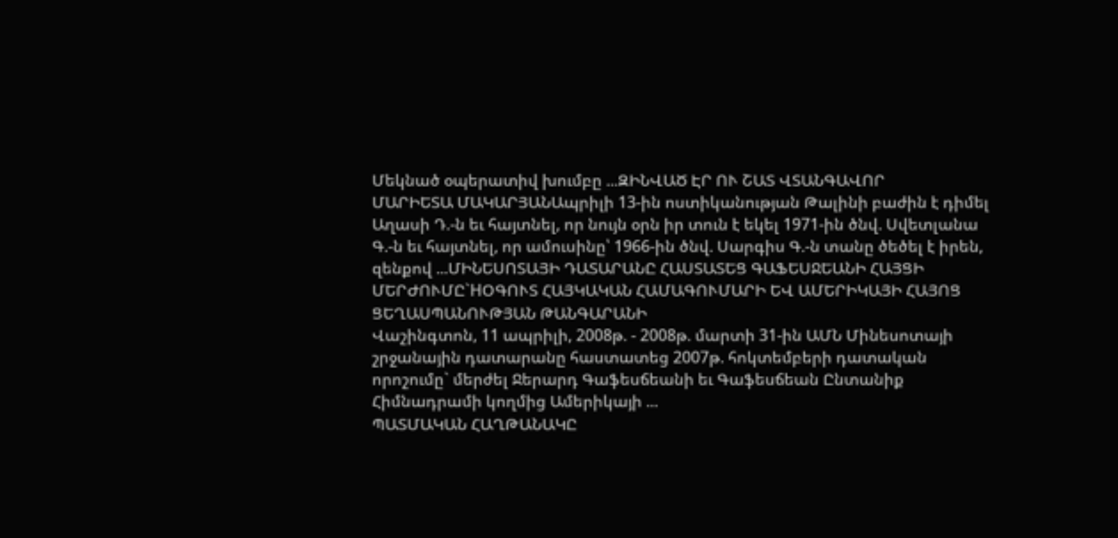Մեկնած օպերատիվ խումբը ...ԶԻՆՎԱԾ ԷՐ ՈՒ ՇԱՏ ՎՏԱՆԳԱՎՈՐ
ՄԱՐԻԵՏԱ ՄԱԿԱՐՅԱՆԱպրիլի 13-ին ոստիկանության Թալինի բաժին է դիմել Աղասի Դ.-ն եւ հայտնել, որ նույն օրն իր տուն է եկել 1971-ին ծնվ. Սվետլանա Գ.-ն եւ հայտնել, որ ամուսինը՝ 1966-ին ծնվ. Սարգիս Գ.-ն տանը ծեծել է իրեն, զենքով ...ՄԻՆԵՍՈՏԱՅԻ ԴԱՏԱՐԱՆԸ ՀԱՍՏԱՏԵՑ ԳԱՖԵՍՋԵԱՆԻ ՀԱՅՑԻ ՄԵՐԺՈՒՄԸ`HՕԳՈՒՏ ՀԱՅԿԱԿԱՆ ՀԱՄԱԳՈՒՄԱՐԻ ԵՎ ԱՄԵՐԻԿԱՅԻ ՀԱՅՈՑ ՑԵՂԱՍՊԱՆՈՒԹՅԱՆ ԹԱՆԳԱՐԱՆԻ
Վաշինգտոն, 11 ապրիլի, 2008թ. - 2008թ. մարտի 31-ին ԱՄՆ Մինեսոտայի շրջանային դատարանը հաստատեց 2007թ. հոկտեմբերի դատական որոշումը` մերժել Ջերարդ Գաֆեսճեանի եւ Գաֆեսճեան Ընտանիք Հիմնադրամի կողմից Ամերիկայի ...
ՊԱՏՄԱԿԱՆ ՀԱՂԹԱՆԱԿԸ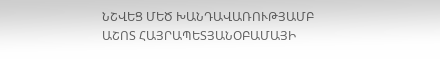ՆՇՎԵՑ ՄԵԾ ԽԱՆԴԱՎԱՌՈՒԹՅԱՄԲ
ԱՇՈՏ ՀԱՅՐԱՊԵՏՅԱՆՕԲԱՄԱՅԻ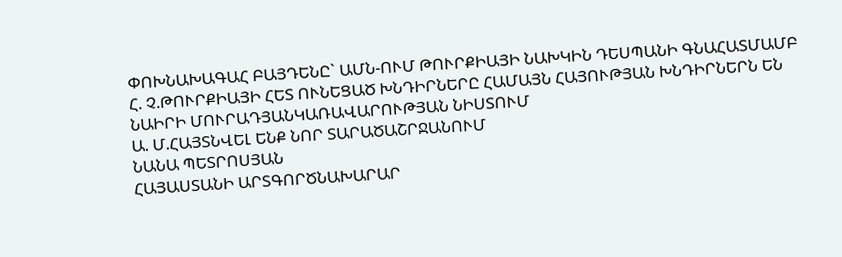ՓՈԽՆԱԽԱԳԱՀ ԲԱՅԴԵՆԸ` ԱՄՆ-ՈՒՄ ԹՈՒՐՔԻԱՅԻ ՆԱԽԿԻՆ ԴԵՍՊԱՆԻ ԳՆԱՀԱՏՄԱՄԲ
Հ. Չ.ԹՈՒՐՔԻԱՅԻ ՀԵՏ ՈՒՆԵՑԱԾ ԽՆԴԻՐՆԵՐԸ ՀԱՄԱՅՆ ՀԱՅՈՒԹՅԱՆ ԽՆԴԻՐՆԵՐՆ ԵՆ
ՆԱԻՐԻ ՄՈՒՐԱԴՅԱՆԿԱՌԱՎԱՐՈՒԹՅԱՆ ՆԻՍՏՈՒՄ
Ա. Մ.ՀԱՅՏՆՎԵԼ ԵՆՔ ՆՈՐ ՏԱՐԱԾԱՇՐՋԱՆՈՒՄ
ՆԱՆԱ ՊԵՏՐՈՍՅԱՆ
ՀԱՅԱՍՏԱՆԻ ԱՐՏԳՈՐԾՆԱԽԱՐԱՐ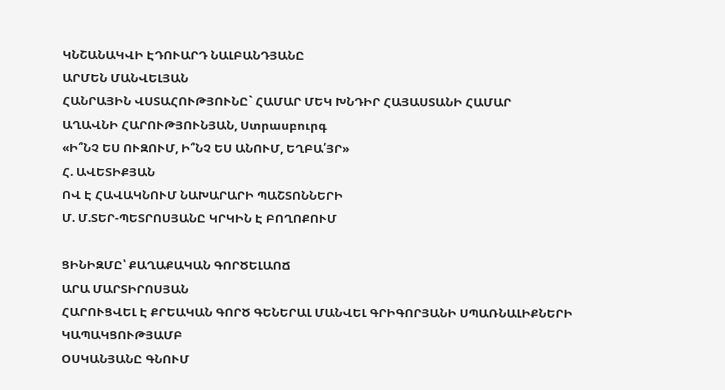ԿՆՇԱՆԱԿՎԻ ԷԴՈՒԱՐԴ ՆԱԼԲԱՆԴՅԱՆԸ
ԱՐՄԵՆ ՄԱՆՎԵԼՅԱՆ
ՀԱՆՐԱՅԻՆ ՎՍՏԱՀՈՒԹՅՈՒՆԸ` ՀԱՄԱՐ ՄԵԿ ԽՆԴԻՐ ՀԱՅԱՍՏԱՆԻ ՀԱՄԱՐ
ԱՂԱՎՆԻ ՀԱՐՈՒԹՅՈՒՆՅԱՆ, Ստրասբուրգ
«Ի՞ՆՉ ԵՍ ՈՒԶՈՒՄ, Ի՞ՆՉ ԵՍ ԱՆՈՒՄ, ԵՂԲԱ՛ՅՐ»
Հ. ԱՎԵՏԻՔՅԱՆ
ՈՎ Է ՀԱՎԱԿՆՈՒՄ ՆԱԽԱՐԱՐԻ ՊԱՇՏՈՆՆԵՐԻ
Մ. Մ.ՏԵՐ-ՊԵՏՐՈՍՅԱՆԸ ԿՐԿԻՆ Է ԲՈՂՈՔՈՒՄ

ՑԻՆԻԶՄԸ՝ ՔԱՂԱՔԱԿԱՆ ԳՈՐԾԵԼԱՈՃ
ԱՐԱ ՄԱՐՏԻՐՈՍՅԱՆ
ՀԱՐՈՒՑՎԵԼ Է ՔՐԵԱԿԱՆ ԳՈՐԾ ԳԵՆԵՐԱԼ ՄԱՆՎԵԼ ԳՐԻԳՈՐՅԱՆԻ ՍՊԱՌՆԱԼԻՔՆԵՐԻ ԿԱՊԱԿՑՈՒԹՅԱՄԲ
ՕՍԿԱՆՅԱՆԸ ԳՆՈՒՄ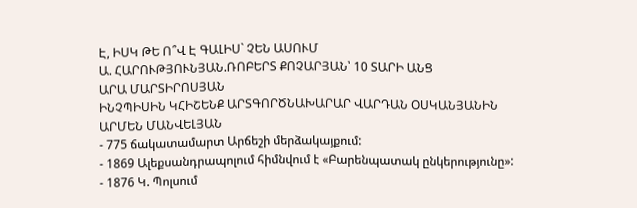Է, ԻՍԿ ԹԵ Ո՞Վ Է ԳԱԼԻՍ` ՉԵՆ ԱՍՈՒՄ
Ա. ՀԱՐՈՒԹՅՈՒՆՅԱՆ.ՌՈԲԵՐՏ ՔՈՉԱՐՅԱՆ՝ 10 ՏԱՐԻ ԱՆՑ
ԱՐԱ ՄԱՐՏԻՐՈՍՅԱՆ
ԻՆՉՊԻՍԻՆ ԿՀԻՇԵՆՔ ԱՐՏԳՈՐԾՆԱԽԱՐԱՐ ՎԱՐԴԱՆ ՕՍԿԱՆՅԱՆԻՆ
ԱՐՄԵՆ ՄԱՆՎԵԼՅԱՆ
- 775 ճակատամարտ Արճեշի մերձակայքում:
- 1869 Ալեքսանդրապոլում հիմնվում է «Բարենպատակ ընկերությունը»:
- 1876 Կ. Պոլսում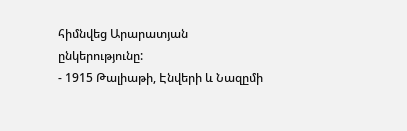հիմնվեց Արարատյան ընկերությունը:
- 1915 Թալիաթի, Էնվերի և Նազըմի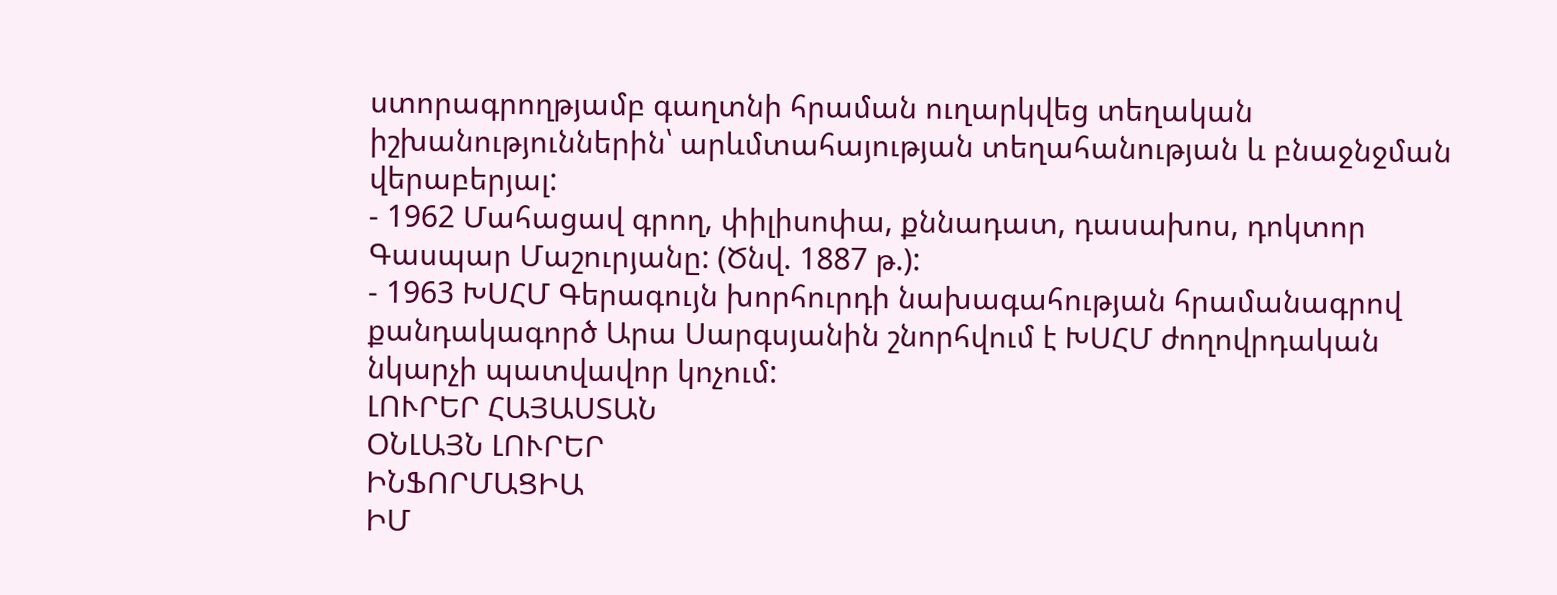ստորագրողթյամբ գաղտնի հրաման ուղարկվեց տեղական իշխանություններին՝ արևմտահայության տեղահանության և բնաջնջման վերաբերյալ:
- 1962 Մահացավ գրող, փիլիսոփա, քննադատ, դասախոս, դոկտոր Գասպար Մաշուրյանը: (Ծնվ. 1887 թ.):
- 1963 ԽՍՀՄ Գերագույն խորհուրդի նախագահության հրամանագրով քանդակագործ Արա Սարգսյանին շնորհվում է ԽՍՀՄ ժողովրդական նկարչի պատվավոր կոչում:
ԼՈՒՐԵՐ ՀԱՅԱՍՏԱՆ
ՕՆԼԱՅՆ ԼՈՒՐԵՐ
ԻՆՖՈՐՄԱՑԻԱ
ԻՄ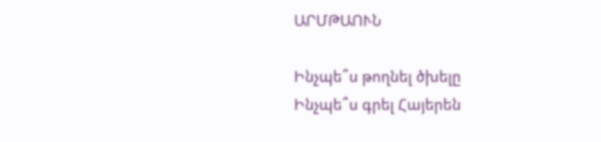ԱՐՄԹԱՈՒՆ

Ինչպե՞ս թողնել ծխելը
Ինչպե՞ս գրել Հայերեն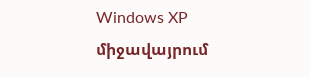Windows XP միջավայրում